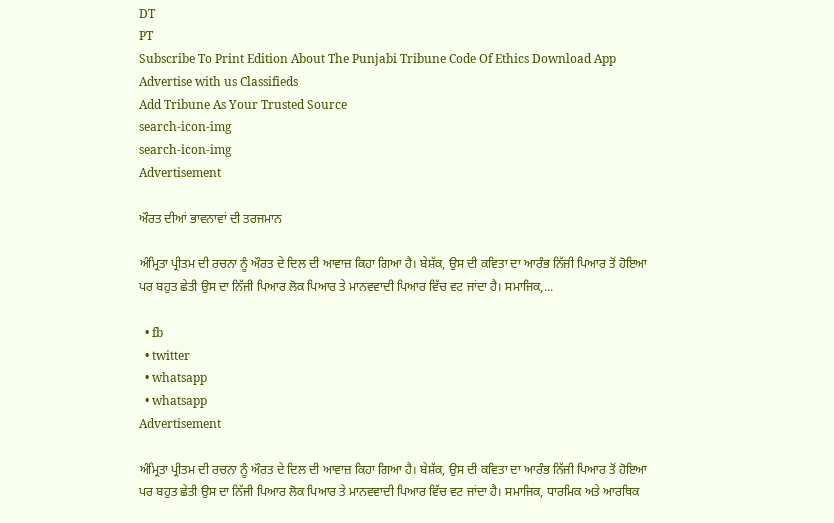DT
PT
Subscribe To Print Edition About The Punjabi Tribune Code Of Ethics Download App Advertise with us Classifieds
Add Tribune As Your Trusted Source
search-icon-img
search-icon-img
Advertisement

ਔਰਤ ਦੀਆਂ ਭਾਵਨਾਵਾਂ ਦੀ ਤਰਜਮਾਨ

ਅੰਮ੍ਰਿਤਾ ਪ੍ਰੀਤਮ ਦੀ ਰਚਨਾ ਨੂੰ ਔਰਤ ਦੇ ਦਿਲ ਦੀ ਆਵਾਜ਼ ਕਿਹਾ ਗਿਆ ਹੈ। ਬੇਸ਼ੱਕ, ਉਸ ਦੀ ਕਵਿਤਾ ਦਾ ਆਰੰਭ ਨਿੱਜੀ ਪਿਆਰ ਤੋਂ ਹੋਇਆ ਪਰ ਬਹੁਤ ਛੇਤੀ ਉਸ ਦਾ ਨਿੱਜੀ ਪਿਆਰ ਲੋਕ ਪਿਆਰ ਤੇ ਮਾਨਵਵਾਦੀ ਪਿਆਰ ਵਿੱਚ ਵਟ ਜਾਂਦਾ ਹੈ। ਸਮਾਜਿਕ,...

  • fb
  • twitter
  • whatsapp
  • whatsapp
Advertisement

ਅੰਮ੍ਰਿਤਾ ਪ੍ਰੀਤਮ ਦੀ ਰਚਨਾ ਨੂੰ ਔਰਤ ਦੇ ਦਿਲ ਦੀ ਆਵਾਜ਼ ਕਿਹਾ ਗਿਆ ਹੈ। ਬੇਸ਼ੱਕ, ਉਸ ਦੀ ਕਵਿਤਾ ਦਾ ਆਰੰਭ ਨਿੱਜੀ ਪਿਆਰ ਤੋਂ ਹੋਇਆ ਪਰ ਬਹੁਤ ਛੇਤੀ ਉਸ ਦਾ ਨਿੱਜੀ ਪਿਆਰ ਲੋਕ ਪਿਆਰ ਤੇ ਮਾਨਵਵਾਦੀ ਪਿਆਰ ਵਿੱਚ ਵਟ ਜਾਂਦਾ ਹੈ। ਸਮਾਜਿਕ, ਧਾਰਮਿਕ ਅਤੇ ਆਰਥਿਕ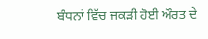ਬੰਧਨਾਂ ਵਿੱਚ ਜਕੜੀ ਹੋਈ ਔਰਤ ਦੇ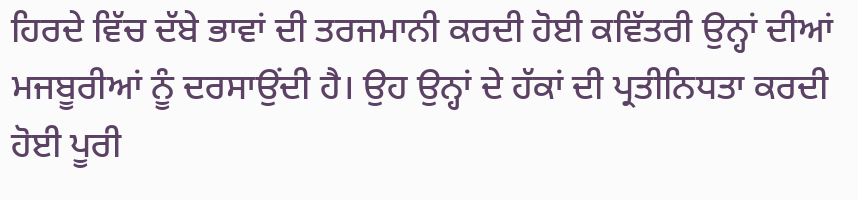ਹਿਰਦੇ ਵਿੱਚ ਦੱਬੇ ਭਾਵਾਂ ਦੀ ਤਰਜਮਾਨੀ ਕਰਦੀ ਹੋਈ ਕਵਿੱਤਰੀ ਉਨ੍ਹਾਂ ਦੀਆਂ ਮਜਬੂਰੀਆਂ ਨੂੰ ਦਰਸਾਉਂਦੀ ਹੈ। ਉਹ ਉਨ੍ਹਾਂ ਦੇ ਹੱਕਾਂ ਦੀ ਪ੍ਰਤੀਨਿਧਤਾ ਕਰਦੀ ਹੋਈ ਪੂਰੀ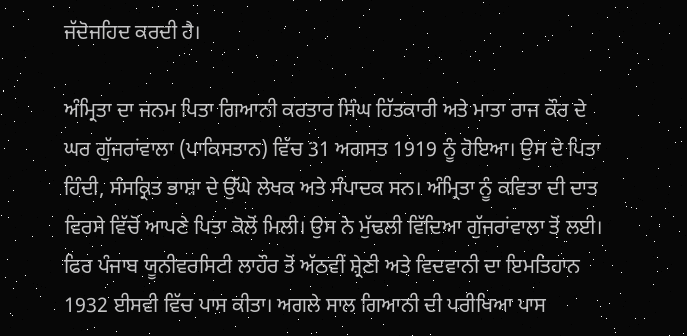ਜੱਦੋਜਹਿਦ ਕਰਦੀ ਹੈ।

ਅੰਮ੍ਰਿਤਾ ਦਾ ਜਨਮ ਪਿਤਾ ਗਿਆਨੀ ਕਰਤਾਰ ਸਿੰਘ ਹਿੱਤਕਾਰੀ ਅਤੇ ਮਾਤਾ ਰਾਜ ਕੌਰ ਦੇ ਘਰ ਗੁੱਜਰਾਂਵਾਲਾ (ਪਾਕਿਸਤਾਨ) ਵਿੱਚ 31 ਅਗਸਤ 1919 ਨੂੰ ਹੋਇਆ। ਉਸ ਦੇ ਪਿਤਾ ਹਿੰਦੀ, ਸੰਸਕ੍ਰਿਤ ਭਾਸ਼ਾ ਦੇ ਉੱਘੇ ਲੇਖਕ ਅਤੇ ਸੰਪਾਦਕ ਸਨ। ਅੰਮ੍ਰਿਤਾ ਨੂੰ ਕਵਿਤਾ ਦੀ ਦਾਤ ਵਿਰਸੇ ਵਿੱਚੋਂ ਆਪਣੇ ਪਿਤਾ ਕੋਲੋਂ ਮਿਲੀ। ਉਸ ਨੇ ਮੁੱਢਲੀ ਵਿੱਦਿਆ ਗੁੱਜਰਾਂਵਾਲਾ ਤੋਂ ਲਈ। ਫਿਰ ਪੰਜਾਬ ਯੂਨੀਵਰਸਿਟੀ ਲਾਹੌਰ ਤੋਂ ਅੱਠਵੀਂ ਸ਼੍ਰੇਣੀ ਅਤੇ ਵਿਦਵਾਨੀ ਦਾ ਇਮਤਿਹਾਨ 1932 ਈਸਵੀ ਵਿੱਚ ਪਾਸ ਕੀਤਾ। ਅਗਲੇ ਸਾਲ ਗਿਆਨੀ ਦੀ ਪਰੀਖਿਆ ਪਾਸ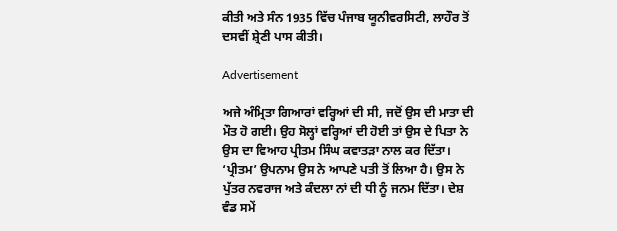ਕੀਤੀ ਅਤੇ ਸੰਨ 1935 ਵਿੱਚ ਪੰਜਾਬ ਯੂਨੀਵਰਸਿਟੀ, ਲਾਹੌਰ ਤੋਂ ਦਸਵੀਂ ਸ਼੍ਰੇਣੀ ਪਾਸ ਕੀਤੀ।

Advertisement

ਅਜੇ ਅੰਮ੍ਰਿਤਾ ਗਿਆਰਾਂ ਵਰ੍ਹਿਆਂ ਦੀ ਸੀ, ਜਦੋਂ ਉਸ ਦੀ ਮਾਤਾ ਦੀ ਮੌਤ ਹੋ ਗਈ। ਉਹ ਸੋਲ੍ਹਾਂ ਵਰ੍ਹਿਆਂ ਦੀ ਹੋਈ ਤਾਂ ਉਸ ਦੇ ਪਿਤਾ ਨੇ ਉਸ ਦਾ ਵਿਆਹ ਪ੍ਰੀਤਮ ਸਿੰਘ ਕਵਾਤੜਾ ਨਾਲ ਕਰ ਦਿੱਤਾ। ‘ਪ੍ਰੀਤਮ’ ਉਪਨਾਮ ਉਸ ਨੇ ਆਪਣੇ ਪਤੀ ਤੋਂ ਲਿਆ ਹੈ। ਉਸ ਨੇ ਪੁੱਤਰ ਨਵਰਾਜ ਅਤੇ ਕੰਦਲਾ ਨਾਂ ਦੀ ਧੀ ਨੂੰ ਜਨਮ ਦਿੱਤਾ। ਦੇਸ਼ ਵੰਡ ਸਮੇਂ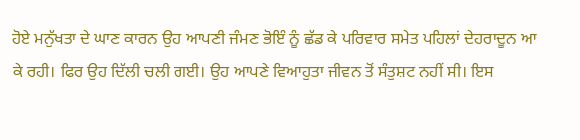ਹੋਏ ਮਨੁੱਖਤਾ ਦੇ ਘਾਣ ਕਾਰਨ ਉਹ ਆਪਣੀ ਜੰਮਣ ਭੋਇੰ ਨੂੰ ਛੱਡ ਕੇ ਪਰਿਵਾਰ ਸਮੇਤ ਪਹਿਲਾਂ ਦੇਹਰਾਦੂਨ ਆ ਕੇ ਰਹੀ। ਫਿਰ ਉਹ ਦਿੱਲੀ ਚਲੀ ਗਈ। ਉਹ ਆਪਣੇ ਵਿਆਹੁਤਾ ਜੀਵਨ ਤੋਂ ਸੰਤੁਸ਼ਟ ਨਹੀਂ ਸੀ। ਇਸ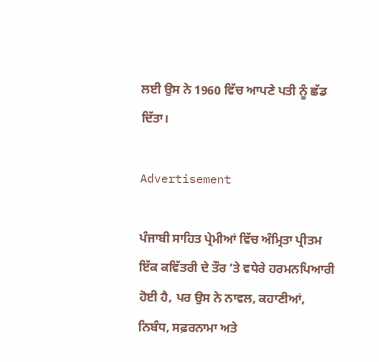ਲਈ ਉਸ ਨੇ 1960 ਵਿੱਚ ਆਪਣੇ ਪਤੀ ਨੂੰ ਛੱਡ ਦਿੱਤਾ।

Advertisement

ਪੰਜਾਬੀ ਸਾਹਿਤ ਪ੍ਰੇਮੀਆਂ ਵਿੱਚ ਅੰਮ੍ਰਿਤਾ ਪ੍ਰੀਤਮ ਇੱਕ ਕਵਿੱਤਰੀ ਦੇ ਤੌਰ ’ਤੇ ਵਧੇਰੇ ਹਰਮਨਪਿਆਰੀ ਹੋਈ ਹੈ, ਪਰ ਉਸ ਨੇ ਨਾਵਲ, ਕਹਾਣੀਆਂ, ਨਿਬੰਧ, ਸਫ਼ਰਨਾਮਾ ਅਤੇ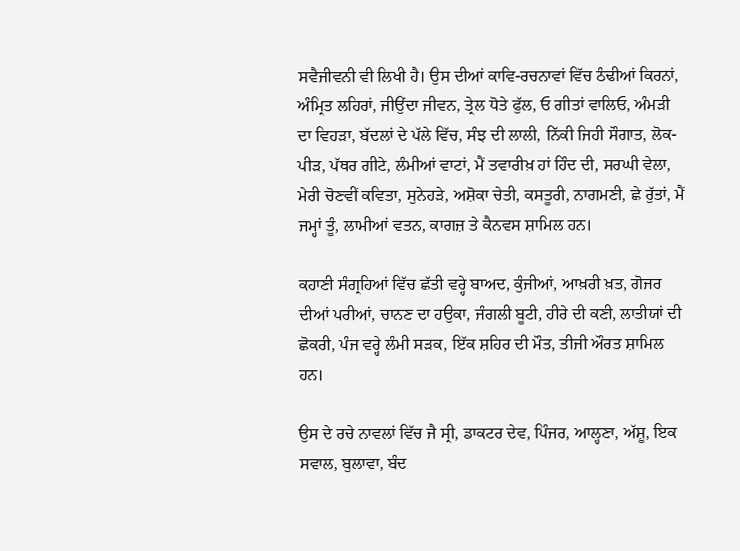ਸਵੈਜੀਵਨੀ ਵੀ ਲਿਖੀ ਹੈ। ਉਸ ਦੀਆਂ ਕਾਵਿ-ਰਚਨਾਵਾਂ ਵਿੱਚ ਠੰਢੀਆਂ ਕਿਰਨਾਂ, ਅੰਮ੍ਰਿਤ ਲਹਿਰਾਂ, ਜੀਉਂਦਾ ਜੀਵਨ, ਤ੍ਰੇਲ ਧੋਤੇ ਫੁੱਲ, ਓ ਗੀਤਾਂ ਵਾਲਿਓ, ਅੰਮੜੀ ਦਾ ਵਿਹੜਾ, ਬੱਦਲਾਂ ਦੇ ਪੱਲੇ ਵਿੱਚ, ਸੰਝ ਦੀ ਲਾਲੀ, ਨਿੱਕੀ ਜਿਹੀ ਸੌਗਾਤ, ਲੋਕ-ਪੀੜ, ਪੱਥਰ ਗੀਟੇ, ਲੰਮੀਆਂ ਵਾਟਾਂ, ਮੈਂ ਤਵਾਰੀਖ਼ ਹਾਂ ਹਿੰਦ ਦੀ, ਸਰਘੀ ਵੇਲਾ, ਮੇਰੀ ਚੋਣਵੀਂ ਕਵਿਤਾ, ਸੁਨੇਹੜੇ, ਅਸ਼ੋਕਾ ਚੇਤੀ, ਕਸਤੂਰੀ, ਨਾਗਮਣੀ, ਛੇ ਰੁੱਤਾਂ, ਮੈਂ ਜਮ੍ਹਾਂ ਤੂੰ, ਲਾਮੀਆਂ ਵਤਨ, ਕਾਗਜ਼ ਤੇ ਕੈਨਵਸ ਸ਼ਾਮਿਲ ਹਨ।

ਕਹਾਣੀ ਸੰਗ੍ਰਹਿਆਂ ਵਿੱਚ ਛੱਤੀ ਵਰ੍ਹੇ ਬਾਅਦ, ਕੁੰਜੀਆਂ, ਆਖ਼ਰੀ ਖ਼ਤ, ਗੋਜਰ ਦੀਆਂ ਪਰੀਆਂ, ਚਾਨਣ ਦਾ ਹਉਕਾ, ਜੰਗਲੀ ਬੂਟੀ, ਹੀਰੇ ਦੀ ਕਣੀ, ਲਾਤੀਯਾਂ ਦੀ ਛੋਕਰੀ, ਪੰਜ ਵਰ੍ਹੇ ਲੰਮੀ ਸੜਕ, ਇੱਕ ਸ਼ਹਿਰ ਦੀ ਮੌਤ, ਤੀਜੀ ਔਰਤ ਸ਼ਾਮਿਲ ਹਨ।

ਉਸ ਦੇ ਰਚੇ ਨਾਵਲਾਂ ਵਿੱਚ ਜੈ ਸ੍ਰੀ, ਡਾਕਟਰ ਦੇਵ, ਪਿੰਜਰ, ਆਲ੍ਹਣਾ, ਅੱਸ਼ੂ, ਇਕ ਸਵਾਲ, ਬੁਲਾਵਾ, ਬੰਦ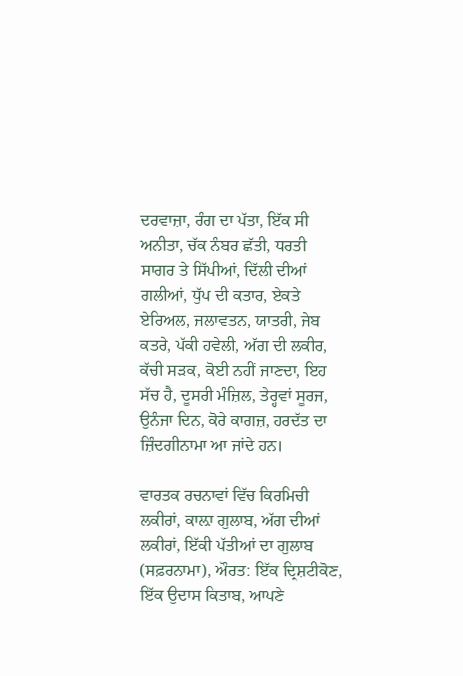ਦਰਵਾਜ਼ਾ, ਰੰਗ ਦਾ ਪੱਤਾ, ਇੱਕ ਸੀ ਅਨੀਤਾ, ਚੱਕ ਨੰਬਰ ਛੱਤੀ, ਧਰਤੀ ਸਾਗਰ ਤੇ ਸਿੱਪੀਆਂ, ਦਿੱਲੀ ਦੀਆਂ ਗਲੀਆਂ, ਧੁੱਪ ਦੀ ਕਤਾਰ, ਏਕਤੇ ਏਰਿਅਲ, ਜਲਾਵਤਨ, ਯਾਤਰੀ, ਜੇਬ ਕਤਰੇ, ਪੱਕੀ ਹਵੇਲੀ, ਅੱਗ ਦੀ ਲਕੀਰ, ਕੱਚੀ ਸੜਕ, ਕੋਈ ਨਹੀਂ ਜਾਣਦਾ, ਇਹ ਸੱਚ ਹੈ, ਦੂਸਰੀ ਮੰਜ਼ਿਲ, ਤੇਰ੍ਹਵਾਂ ਸੂਰਜ, ਉਨੰਜਾ ਦਿਨ, ਕੋਰੇ ਕਾਗਜ਼, ਹਰਦੱਤ ਦਾ ਜ਼ਿੰਦਗੀਨਾਮਾ ਆ ਜਾਂਦੇ ਹਨ।

ਵਾਰਤਕ ਰਚਨਾਵਾਂ ਵਿੱਚ ਕਿਰਮਿਚੀ ਲਕੀਰਾਂ, ਕਾਲ਼ਾ ਗੁਲਾਬ, ਅੱਗ ਦੀਆਂ ਲਕੀਰਾਂ, ਇੱਕੀ ਪੱਤੀਆਂ ਦਾ ਗੁਲਾਬ (ਸਫ਼ਰਨਾਮਾ), ਔਰਤ: ਇੱਕ ਦ੍ਰਿਸ਼ਟੀਕੋਣ, ਇੱਕ ਉਦਾਸ ਕਿਤਾਬ, ਆਪਣੇ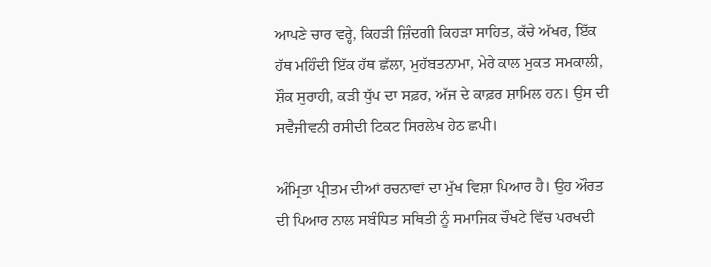ਆਪਣੇ ਚਾਰ ਵਰ੍ਹੇ, ਕਿਹੜੀ ਜ਼ਿੰਦਗੀ ਕਿਹੜਾ ਸਾਹਿਤ, ਕੱਚੇ ਅੱਖਰ, ਇੱਕ ਹੱਥ ਮਹਿੰਦੀ ਇੱਕ ਹੱਥ ਛੱਲਾ, ਮੁਹੱਬਤਨਾਮਾ, ਮੇਰੇ ਕਾਲ ਮੁਕਤ ਸਮਕਾਲੀ, ਸ਼ੌਕ ਸੁਰਾਹੀ, ਕੜੀ ਧੁੱਪ ਦਾ ਸਫ਼ਰ, ਅੱਜ ਦੇ ਕਾਫ਼ਰ ਸ਼ਾਮਿਲ ਹਨ। ਉਸ ਦੀ ਸਵੈਜੀਵਨੀ ਰਸੀਦੀ ਟਿਕਟ ਸਿਰਲੇਖ ਹੇਠ ਛਪੀ।

ਅੰਮ੍ਰਿਤਾ ਪ੍ਰੀਤਮ ਦੀਆਂ ਰਚਨਾਵਾਂ ਦਾ ਮੁੱਖ ਵਿਸ਼ਾ ਪਿਆਰ ਹੈ। ਉਹ ਔਰਤ ਦੀ ਪਿਆਰ ਨਾਲ ਸਬੰਧਿਤ ਸਥਿਤੀ ਨੂੰ ਸਮਾਜਿਕ ਚੌਖਟੇ ਵਿੱਚ ਪਰਖਦੀ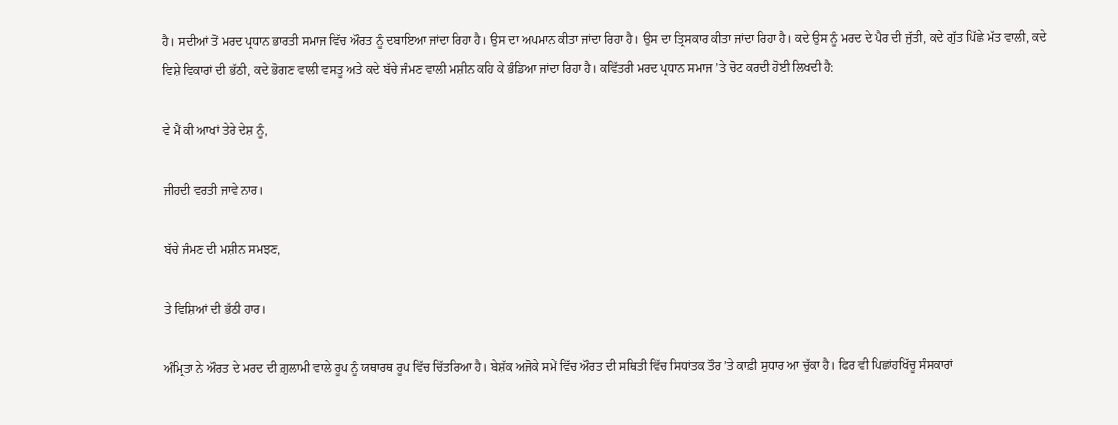ਹੈ। ਸਦੀਆਂ ਤੋਂ ਮਰਦ ਪ੍ਰਧਾਨ ਭਾਰਤੀ ਸਮਾਜ ਵਿੱਚ ਔਰਤ ਨੂੰ ਦਬਾਇਆ ਜਾਂਦਾ ਰਿਹਾ ਹੈ। ਉਸ ਦਾ ਅਪਮਾਨ ਕੀਤਾ ਜਾਂਦਾ ਰਿਹਾ ਹੈ। ਉਸ ਦਾ ਤ੍ਰਿਸਕਾਰ ਕੀਤਾ ਜਾਂਦਾ ਰਿਹਾ ਹੈ। ਕਦੇ ਉਸ ਨੂੰ ਮਰਦ ਦੇ ਪੈਰ ਦੀ ਜੁੱਤੀ, ਕਦੇ ਗੁੱਤ ਪਿੱਛੇ ਮੱਤ ਵਾਲੀ, ਕਦੇ ਵਿਸ਼ੇ ਵਿਕਾਰਾਂ ਦੀ ਭੱਠੀ, ਕਦੇ ਭੋਗਣ ਵਾਲੀ ਵਸਤੂ ਅਤੇ ਕਦੇ ਬੱਚੇ ਜੰਮਣ ਵਾਲੀ ਮਸ਼ੀਨ ਕਹਿ ਕੇ ਭੰਡਿਆ ਜਾਂਦਾ ਰਿਹਾ ਹੈ। ਕਵਿੱਤਰੀ ਮਰਦ ਪ੍ਰਧਾਨ ਸਮਾਜ ’ਤੇ ਚੋਟ ਕਰਦੀ ਹੋਈ ਲਿਖਦੀ ਹੈ:

ਵੇ ਮੈਂ ਕੀ ਆਖਾਂ ਤੇਰੇ ਦੇਸ਼ ਨੂੰ,

ਜੀਹਦੀ ਵਰਤੀ ਜਾਵੇ ਨਾਰ।

ਬੱਚੇ ਜੰਮਣ ਦੀ ਮਸ਼ੀਨ ਸਮਝਣ,

ਤੇ ਵਿਸ਼ਿਆਂ ਦੀ ਭੱਠੀ ਹਾਰ।

ਅੰਮ੍ਰਿਤਾ ਨੇ ਔਰਤ ਦੇ ਮਰਦ ਦੀ ਗ਼ੁਲਾਮੀ ਵਾਲੇ ਰੂਪ ਨੂੰ ਯਥਾਰਥ ਰੂਪ ਵਿੱਚ ਚਿੱਤਰਿਆ ਹੈ। ਬੇਸ਼ੱਕ ਅਜੋਕੇ ਸਮੇਂ ਵਿੱਚ ਔਰਤ ਦੀ ਸਥਿਤੀ ਵਿੱਚ ਸਿਧਾਂਤਕ ਤੌਰ ’ਤੇ ਕਾਫ਼ੀ ਸੁਧਾਰ ਆ ਚੁੱਕਾ ਹੈ। ਫਿਰ ਵੀ ਪਿਛਾਂਹਖਿੱਚੂ ਸੰਸਕਾਰਾਂ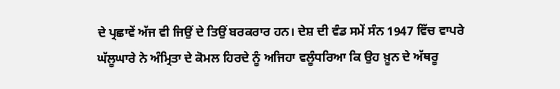ਦੇ ਪ੍ਰਛਾਵੇਂ ਅੱਜ ਵੀ ਜਿਉਂ ਦੇ ਤਿਉਂ ਬਰਕਰਾਰ ਹਨ। ਦੇਸ਼ ਦੀ ਵੰਡ ਸਮੇਂ ਸੰਨ 1947 ਵਿੱਚ ਵਾਪਰੇ ਘੱਲੂਘਾਰੇ ਨੇ ਅੰਮ੍ਰਿਤਾ ਦੇ ਕੋਮਲ ਹਿਰਦੇ ਨੂੰ ਅਜਿਹਾ ਵਲੂੰਧਰਿਆ ਕਿ ਉਹ ਖ਼ੂਨ ਦੇ ਅੱਥਰੂ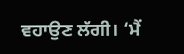ਵਹਾਉਣ ਲੱਗੀ। ‘ਮੈਂ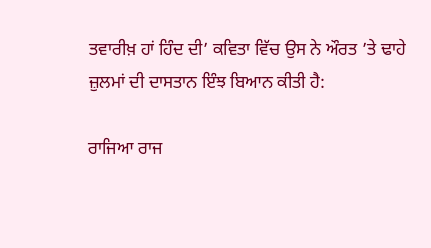ਤਵਾਰੀਖ਼ ਹਾਂ ਹਿੰਦ ਦੀ’ ਕਵਿਤਾ ਵਿੱਚ ਉਸ ਨੇ ਔਰਤ ’ਤੇ ਢਾਹੇ ਜ਼ੁਲਮਾਂ ਦੀ ਦਾਸਤਾਨ ਇੰਝ ਬਿਆਨ ਕੀਤੀ ਹੈ:

ਰਾਜਿਆ ਰਾਜ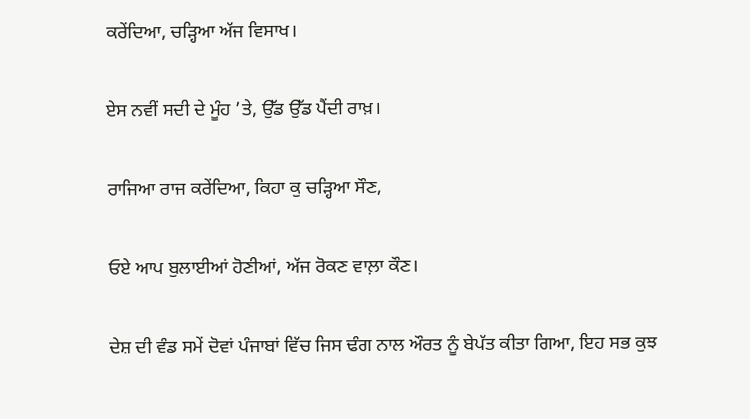ਕਰੇਂਦਿਆ, ਚੜ੍ਹਿਆ ਅੱਜ ਵਿਸਾਖ।

ਏਸ ਨਵੀਂ ਸਦੀ ਦੇ ਮੂੰਹ ’ਤੇ, ਉੱਡ ਉੱਡ ਪੈਂਦੀ ਰਾਖ਼।

ਰਾਜਿਆ ਰਾਜ ਕਰੇਂਦਿਆ, ਕਿਹਾ ਕੁ ਚੜ੍ਹਿਆ ਸੌਣ,

ਓਏ ਆਪ ਬੁਲਾਈਆਂ ਹੋਣੀਆਂ, ਅੱਜ ਰੋਕਣ ਵਾਲ਼ਾ ਕੌਣ।

ਦੇਸ਼ ਦੀ ਵੰਡ ਸਮੇਂ ਦੋਵਾਂ ਪੰਜਾਬਾਂ ਵਿੱਚ ਜਿਸ ਢੰਗ ਨਾਲ ਔਰਤ ਨੂੰ ਬੇਪੱਤ ਕੀਤਾ ਗਿਆ, ਇਹ ਸਭ ਕੁਝ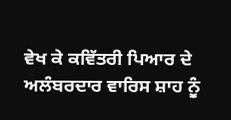ਵੇਖ ਕੇ ਕਵਿੱਤਰੀ ਪਿਆਰ ਦੇ ਅਲੰਬਰਦਾਰ ਵਾਰਿਸ ਸ਼ਾਹ ਨੂੰ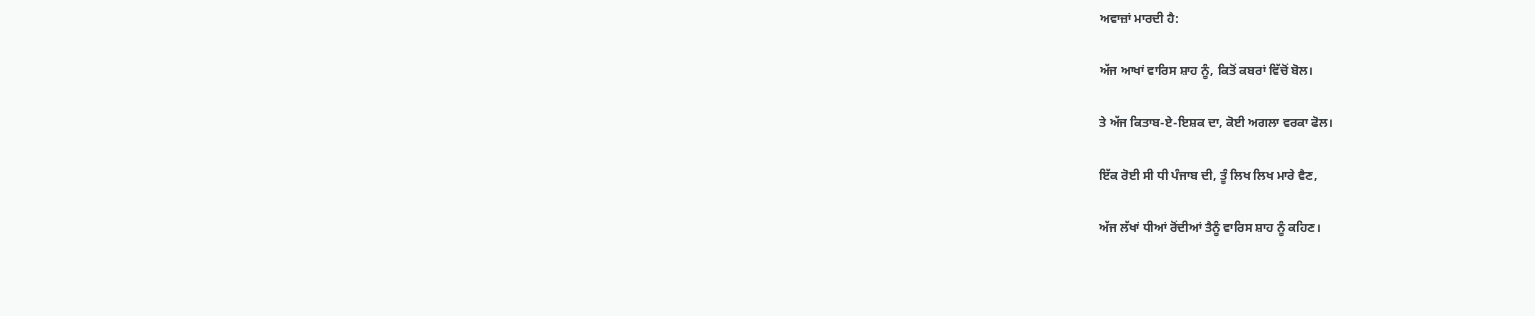ਅਵਾਜ਼ਾਂ ਮਾਰਦੀ ਹੈ:

ਅੱਜ ਆਖਾਂ ਵਾਰਿਸ ਸ਼ਾਹ ਨੂੰ, ਕਿਤੋਂ ਕਬਰਾਂ ਵਿੱਚੋਂ ਬੋਲ।

ਤੇ ਅੱਜ ਕਿਤਾਬ-ਏ-ਇਸ਼ਕ ਦਾ, ਕੋਈ ਅਗਲਾ ਵਰਕਾ ਫੋਲ।

ਇੱਕ ਰੋਈ ਸੀ ਧੀ ਪੰਜਾਬ ਦੀ, ਤੂੰ ਲਿਖ ਲਿਖ ਮਾਰੇ ਵੈਣ,

ਅੱਜ ਲੱਖਾਂ ਧੀਆਂ ਰੋਂਦੀਆਂ ਤੈਨੂੰ ਵਾਰਿਸ ਸ਼ਾਹ ਨੂੰ ਕਹਿਣ।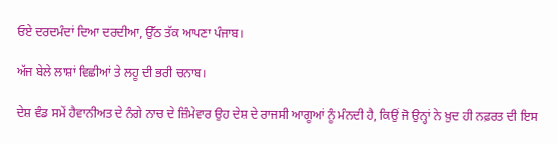ਓਏ ਦਰਦਮੰਦਾਂ ਦਿਆ ਦਰਦੀਆ, ਉੱਠ ਤੱਕ ਆਪਣਾ ਪੰਜਾਬ।

ਅੱਜ ਬੇਲੇ ਲਾਸ਼ਾਂ ਵਿਛੀਆਂ ਤੇ ਲਹੂ ਦੀ ਭਰੀ ਚਨਾਬ।

ਦੇਸ਼ ਵੰਡ ਸਮੇਂ ਹੈਵਾਨੀਅਤ ਦੇ ਨੰਗੇ ਨਾਚ ਦੇ ਜ਼ਿੰਮੇਵਾਰ ਉਹ ਦੇਸ਼ ਦੇ ਰਾਜਸੀ ਆਗੂਆਂ ਨੂੰ ਮੰਨਦੀ ਹੈ, ਕਿਉਂ ਜੋ ਉਨ੍ਹਾਂ ਨੇ ਖ਼ੁਦ ਹੀ ਨਫ਼ਰਤ ਦੀ ਇਸ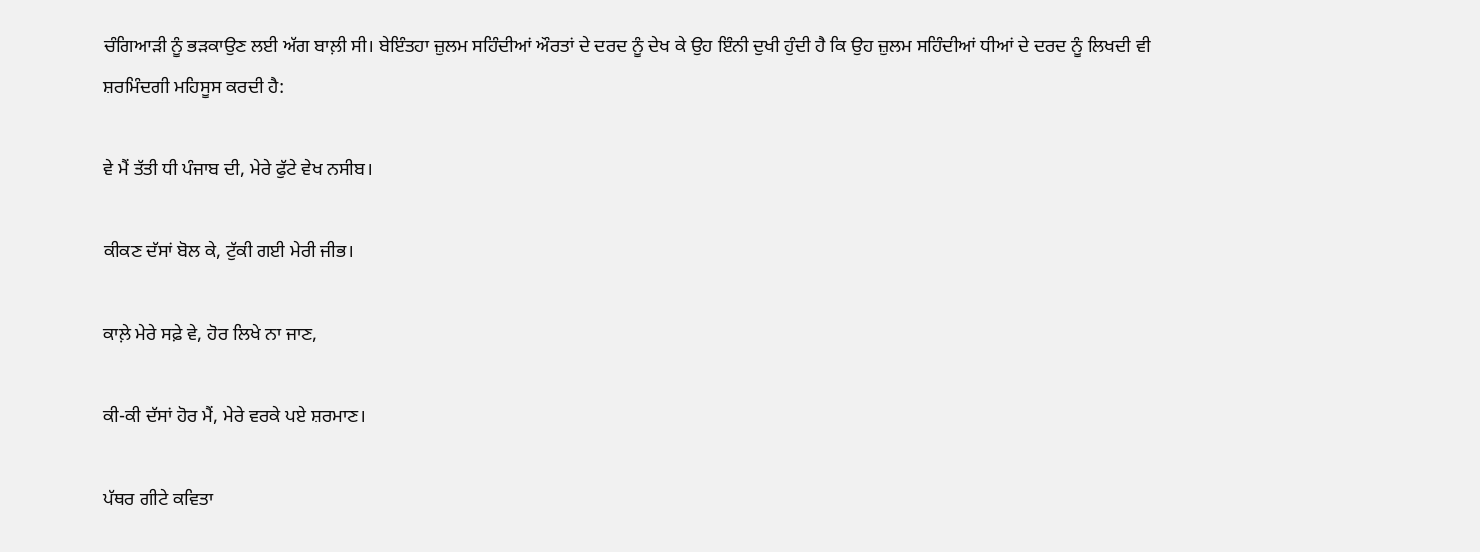ਚੰਗਿਆੜੀ ਨੂੰ ਭੜਕਾਉਣ ਲਈ ਅੱਗ ਬਾਲ਼ੀ ਸੀ। ਬੇਇੰਤਹਾ ਜ਼ੁਲਮ ਸਹਿੰਦੀਆਂ ਔਰਤਾਂ ਦੇ ਦਰਦ ਨੂੰ ਦੇਖ ਕੇ ਉਹ ਇੰਨੀ ਦੁਖੀ ਹੁੰਦੀ ਹੈ ਕਿ ਉਹ ਜ਼ੁਲਮ ਸਹਿੰਦੀਆਂ ਧੀਆਂ ਦੇ ਦਰਦ ਨੂੰ ਲਿਖਦੀ ਵੀ ਸ਼ਰਮਿੰਦਗੀ ਮਹਿਸੂਸ ਕਰਦੀ ਹੈ:

ਵੇ ਮੈਂ ਤੱਤੀ ਧੀ ਪੰਜਾਬ ਦੀ, ਮੇਰੇ ਫੁੱਟੇ ਵੇਖ ਨਸੀਬ।

ਕੀਕਣ ਦੱਸਾਂ ਬੋਲ ਕੇ, ਟੁੱਕੀ ਗਈ ਮੇਰੀ ਜੀਭ।

ਕਾਲ਼ੇ ਮੇਰੇ ਸਫ਼ੇ ਵੇ, ਹੋਰ ਲਿਖੇ ਨਾ ਜਾਣ,

ਕੀ-ਕੀ ਦੱਸਾਂ ਹੋਰ ਮੈਂ, ਮੇਰੇ ਵਰਕੇ ਪਏ ਸ਼ਰਮਾਣ।

ਪੱਥਰ ਗੀਟੇ ਕਵਿਤਾ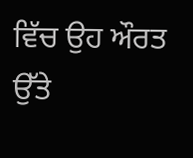ਵਿੱਚ ਉਹ ਔਰਤ ਉੱਤੇ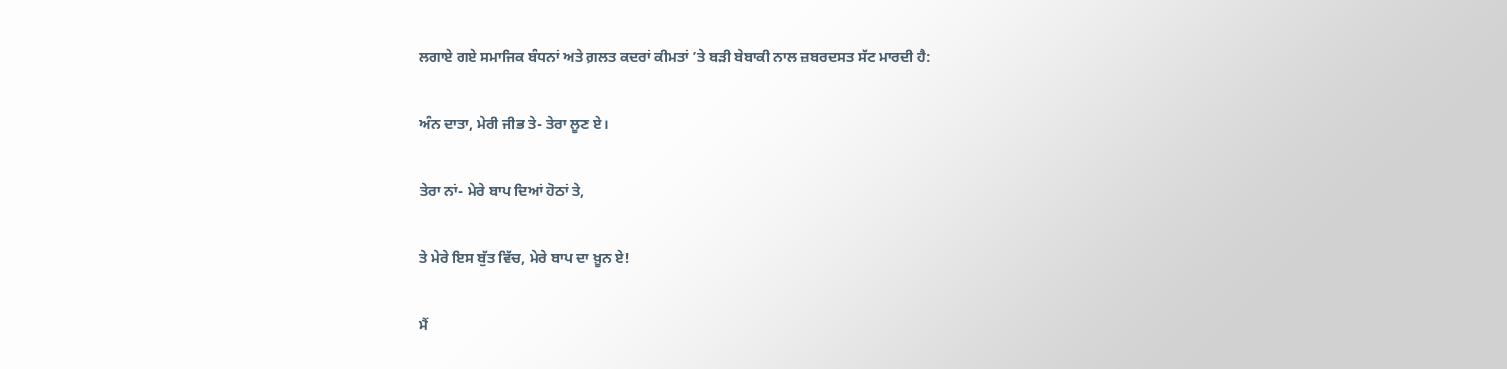ਲਗਾਏ ਗਏ ਸਮਾਜਿਕ ਬੰਧਨਾਂ ਅਤੇ ਗ਼ਲਤ ਕਦਰਾਂ ਕੀਮਤਾਂ ’ਤੇ ਬੜੀ ਬੇਬਾਕੀ ਨਾਲ ਜ਼ਬਰਦਸਤ ਸੱਟ ਮਾਰਦੀ ਹੈ:

ਅੰਨ ਦਾਤਾ, ਮੇਰੀ ਜੀਭ ਤੇ- ਤੇਰਾ ਲੂਣ ਏ।

ਤੇਰਾ ਨਾਂ- ਮੇਰੇ ਬਾਪ ਦਿਆਂ ਹੋਠਾਂ ਤੇ,

ਤੇ ਮੇਰੇ ਇਸ ਬੁੱਤ ਵਿੱਚ, ਮੇਰੇ ਬਾਪ ਦਾ ਖ਼ੂਨ ਏ!

ਮੈਂ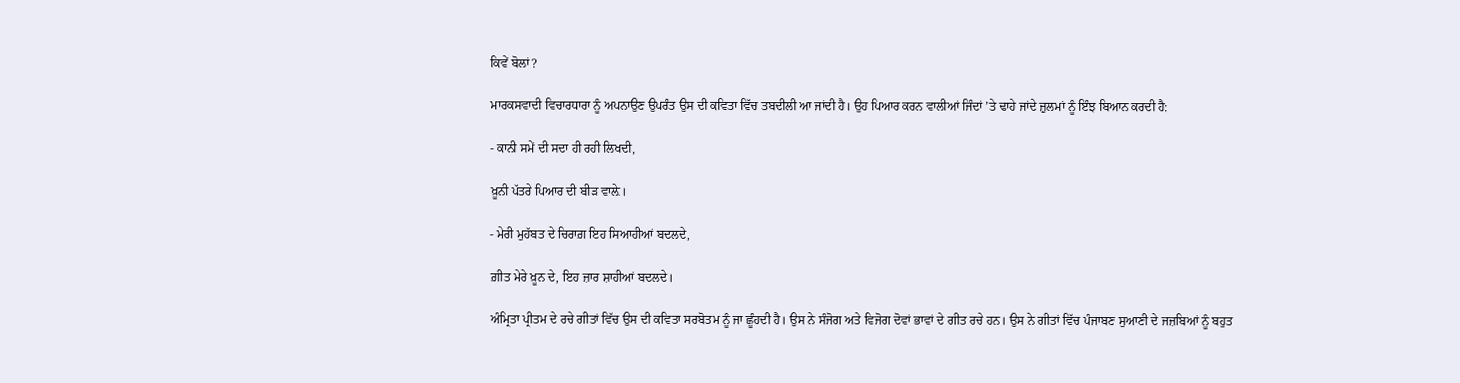ਕਿਵੇਂ ਬੋਲਾਂ?

ਮਾਰਕਸਵਾਦੀ ਵਿਚਾਰਧਾਰਾ ਨੂੰ ਅਪਨਾਉਣ ਉਪਰੰਤ ਉਸ ਦੀ ਕਵਿਤਾ ਵਿੱਚ ਤਬਦੀਲੀ ਆ ਜਾਂਦੀ ਹੈ। ਉਹ ਪਿਆਰ ਕਰਨ ਵਾਲੀਆਂ ਜਿੰਦਾਂ ’ਤੇ ਢਾਹੇ ਜਾਂਦੇ ਜ਼ੁਲਮਾਂ ਨੂੰ ਇੰਝ ਬਿਆਨ ਕਰਦੀ ਹੈ:

- ਕਾਨੀ ਸਮੇਂ ਦੀ ਸਦਾ ਹੀ ਰਹੀ ਲਿਖਦੀ,

ਖ਼ੂਨੀ ਪੱਤਰੇ ਪਿਆਰ ਦੀ ਬੀੜ ਵਾਲ਼ੇ।

- ਮੇਰੀ ਮੁਹੱਬਤ ਦੇ ਚਿਰਾਗ਼ ਇਹ ਸਿਆਹੀਆਂ ਬਦਲਦੇ,

ਗ਼ੀਤ ਮੇਰੇ ਖ਼ੂਨ ਦੇ, ਇਹ ਜ਼ਾਰ ਸ਼ਾਹੀਆਂ ਬਦਲਦੇ।

ਅੰਮ੍ਰਿਤਾ ਪ੍ਰੀਤਮ ਦੇ ਰਚੇ ਗੀਤਾਂ ਵਿੱਚ ਉਸ ਦੀ ਕਵਿਤਾ ਸਰਬੋਤਮ ਨੂੰ ਜਾ ਛੂੰਹਦੀ ਹੈ। ਉਸ ਨੇ ਸੰਜੋਗ ਅਤੇ ਵਿਜੋਗ ਦੋਵਾਂ ਭਾਵਾਂ ਦੇ ਗੀਤ ਰਚੇ ਹਨ। ਉਸ ਨੇ ਗੀਤਾਂ ਵਿੱਚ ਪੰਜਾਬਣ ਸੁਆਣੀ ਦੇ ਜਜ਼ਬਿਆਂ ਨੂੰ ਬਹੁਤ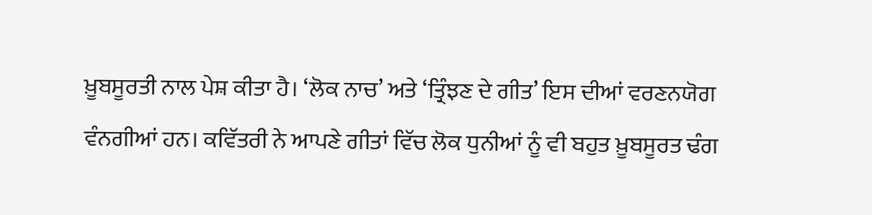ਖ਼ੂਬਸੂਰਤੀ ਨਾਲ ਪੇਸ਼ ਕੀਤਾ ਹੈ। ‘ਲੋਕ ਨਾਚ’ ਅਤੇ ‘ਤ੍ਰਿੰਝਣ ਦੇ ਗੀਤ’ ਇਸ ਦੀਆਂ ਵਰਣਨਯੋਗ ਵੰਨਗੀਆਂ ਹਨ। ਕਵਿੱਤਰੀ ਨੇ ਆਪਣੇ ਗੀਤਾਂ ਵਿੱਚ ਲੋਕ ਧੁਨੀਆਂ ਨੂੰ ਵੀ ਬਹੁਤ ਖ਼ੂਬਸੂਰਤ ਢੰਗ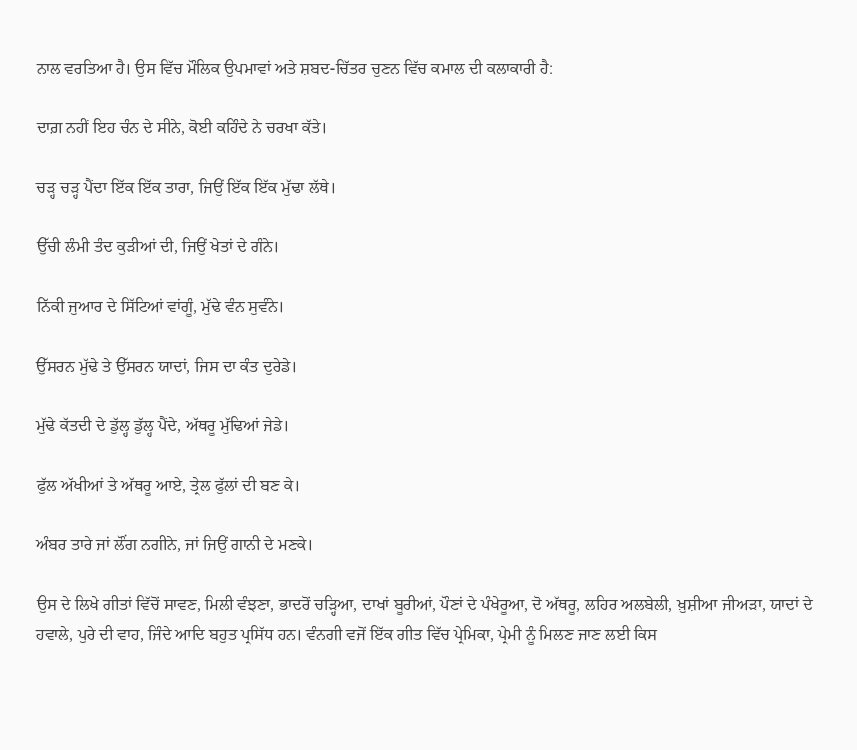ਨਾਲ ਵਰਤਿਆ ਹੈ। ਉਸ ਵਿੱਚ ਮੌਲਿਕ ਉਪਮਾਵਾਂ ਅਤੇ ਸ਼ਬਦ-ਚਿੱਤਰ ਚੁਣਨ ਵਿੱਚ ਕਮਾਲ ਦੀ ਕਲਾਕਾਰੀ ਹੈ:

ਦਾਗ਼ ਨਹੀਂ ਇਹ ਚੰਨ ਦੇ ਸੀਨੇ, ਕੋਈ ਕਹਿੰਦੇ ਨੇ ਚਰਖਾ ਕੱਤੇ।

ਚੜ੍ਹ ਚੜ੍ਹ ਪੈਂਦਾ ਇੱਕ ਇੱਕ ਤਾਰਾ, ਜਿਉਂ ਇੱਕ ਇੱਕ ਮੁੱਢਾ ਲੱਥੇ।

ਉੱਚੀ ਲੰਮੀ ਤੰਦ ਕੁੜੀਆਂ ਦੀ, ਜਿਉਂ ਖੇਤਾਂ ਦੇ ਗੰਨੇ।

ਨਿੱਕੀ ਜੁਆਰ ਦੇ ਸਿੱਟਿਆਂ ਵਾਂਗੂੰ, ਮੁੱਢੇ ਵੰਨ ਸੁਵੰਨੇ।

ਉੱਸਰਨ ਮੁੱਢੇ ਤੇ ਉੱਸਰਨ ਯਾਦਾਂ, ਜਿਸ ਦਾ ਕੰਤ ਦੁਰੇਡੇ।

ਮੁੱਢੇ ਕੱਤਦੀ ਦੇ ਡੁੱਲ੍ਹ ਡੁੱਲ੍ਹ ਪੈਂਦੇ, ਅੱਥਰੂ ਮੁੱਢਿਆਂ ਜੇਡੇ।

ਫੁੱਲ ਅੱਖੀਆਂ ਤੇ ਅੱਥਰੂ ਆਏ, ਤ੍ਰੇਲ ਫੁੱਲਾਂ ਦੀ ਬਣ ਕੇ।

ਅੰਬਰ ਤਾਰੇ ਜਾਂ ਲੌਂਗ ਨਗੀਨੇ, ਜਾਂ ਜਿਉਂ ਗਾਨੀ ਦੇ ਮਣਕੇ।

ਉਸ ਦੇ ਲਿਖੇ ਗੀਤਾਂ ਵਿੱਚੋਂ ਸਾਵਣ, ਮਿਲੀ ਵੰਝਣਾ, ਭਾਦਰੋਂ ਚੜ੍ਹਿਆ, ਦਾਖਾਂ ਬੂਰੀਆਂ, ਪੌਣਾਂ ਦੇ ਪੰਖੇਰੂਆ, ਦੋ ਅੱਥਰੂ, ਲਹਿਰ ਅਲਬੇਲੀ, ਖ਼ੁਸ਼ੀਆ ਜੀਅੜਾ, ਯਾਦਾਂ ਦੇ ਹਵਾਲੇ, ਪੁਰੇ ਦੀ ਵਾਹ, ਜਿੰਦੇ ਆਦਿ ਬਹੁਤ ਪ੍ਰਸਿੱਧ ਹਨ। ਵੰਨਗੀ ਵਜੋਂ ਇੱਕ ਗੀਤ ਵਿੱਚ ਪ੍ਰੇਮਿਕਾ, ਪ੍ਰੇਮੀ ਨੂੰ ਮਿਲਣ ਜਾਣ ਲਈ ਕਿਸ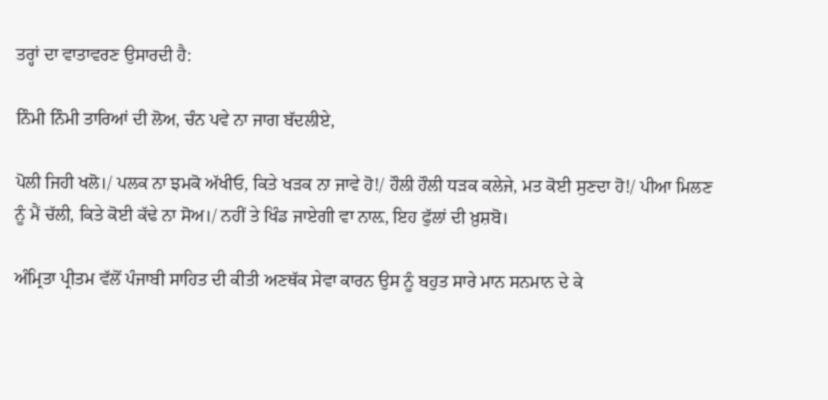ਤਰ੍ਹਾਂ ਦਾ ਵਾਤਾਵਰਣ ਉਸਾਰਦੀ ਹੈ:

ਨਿੰਮੀ ਨਿੰਮੀ ਤਾਰਿਆਂ ਦੀ ਲੋਅ, ਚੰਨ ਪਵੇ ਨਾ ਜਾਗ ਬੱਦਲੀਏ,

ਪੋਲੀ ਜਿਹੀ ਖਲੋ।/ ਪਲਕ ਨਾ ਝਮਕੋ ਅੱਖੀਓ, ਕਿਤੇ ਖੜਕ ਨਾ ਜਾਵੇ ਹੋ!/ ਹੌਲੀ ਹੌਲੀ ਧੜਕ ਕਲੇਜੇ, ਮਤ ਕੋਈ ਸੁਣਦਾ ਹੋ!/ ਪੀਆ ਮਿਲਣ ਨੂੰ ਮੈਂ ਚੱਲੀ, ਕਿਤੇ ਕੋਈ ਕੱਢੇ ਨਾ ਸੋਅ।/ ਨਹੀਂ ਤੇ ਖਿੰਡ ਜਾਏਗੀ ਵਾ ਨਾਲ਼, ਇਹ ਫੁੱਲਾਂ ਦੀ ਖ਼ੁਸ਼ਬੋ।

ਅੰਮ੍ਰਿਤਾ ਪ੍ਰੀਤਮ ਵੱਲੋਂ ਪੰਜਾਬੀ ਸਾਹਿਤ ਦੀ ਕੀਤੀ ਅਣਥੱਕ ਸੇਵਾ ਕਾਰਨ ਉਸ ਨੂੰ ਬਹੁਤ ਸਾਰੇ ਮਾਨ ਸਨਮਾਨ ਦੇ ਕੇ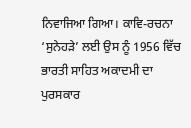ਨਿਵਾਜਿਆ ਗਿਆ। ਕਾਵਿ-ਰਚਨਾ ‘ਸੁਨੇਹੜੇ’ ਲਈ ਉਸ ਨੂੰ 1956 ਵਿੱਚ ਭਾਰਤੀ ਸਾਹਿਤ ਅਕਾਦਮੀ ਦਾ ਪੁਰਸਕਾਰ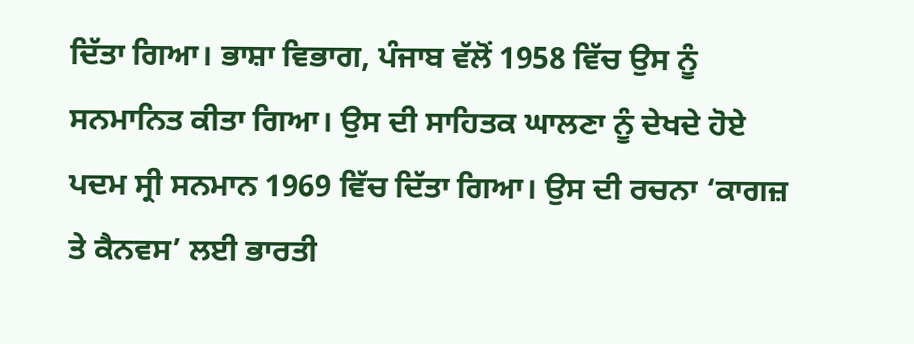ਦਿੱਤਾ ਗਿਆ। ਭਾਸ਼ਾ ਵਿਭਾਗ, ਪੰਜਾਬ ਵੱਲੋਂ 1958 ਵਿੱਚ ਉਸ ਨੂੰ ਸਨਮਾਨਿਤ ਕੀਤਾ ਗਿਆ। ਉਸ ਦੀ ਸਾਹਿਤਕ ਘਾਲਣਾ ਨੂੰ ਦੇਖਦੇ ਹੋਏ ਪਦਮ ਸ੍ਰੀ ਸਨਮਾਨ 1969 ਵਿੱਚ ਦਿੱਤਾ ਗਿਆ। ਉਸ ਦੀ ਰਚਨਾ ‘ਕਾਗਜ਼ ਤੇ ਕੈਨਵਸ’ ਲਈ ਭਾਰਤੀ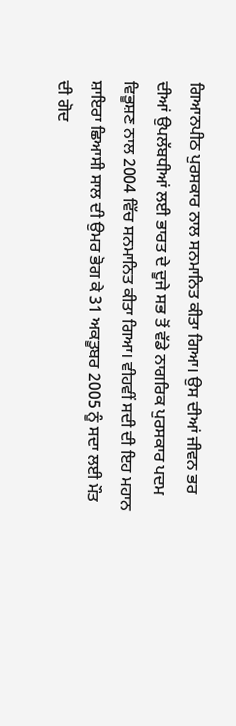ਗਿਆਨਪੀਠ ਪੁਰਸਕਾਰ ਨਾਲ ਸਨਮਾਨਿਤ ਕੀਤਾ ਗਿਆ। ਉਸ ਦੀਆਂ ਜੀਵਨ ਭਰ ਦੀਆਂ ਉਪਲੱਬਧੀਆਂ ਲਈ ਭਾਰਤ ਦੇ ਦੂਜੇ ਸਭ ਤੋਂ ਵੱਡੇ ਨਾਗਰਿਕ ਪੁਰਸਕਾਰ ਪਦਮ ਵਿਭੂਸ਼ਣ ਨਾਲ 2004 ਵਿੱਚ ਸਨਮਾਨਿਤ ਕੀਤਾ ਗਿਆ। ਵੀਹਵੀਂ ਸਦੀ ਦੀ ਇਹ ਮਹਾਨ ਸ਼ਾਇਰਾ ਛਿਆਸੀ ਸਾਲ ਦੀ ਉਮਰ ਭੋਗ ਕੇ 31 ਅਕਤੂਬਰ 2005 ਨੂੰ ਸਦਾ ਲਈ ਮੌਤ ਦੀ ਗੋਦ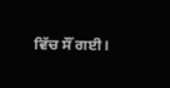ਵਿੱਚ ਸੌਂ ਗਈ।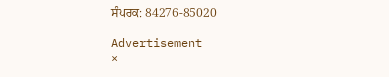ਸੰਪਰਕ: 84276-85020

Advertisement
×